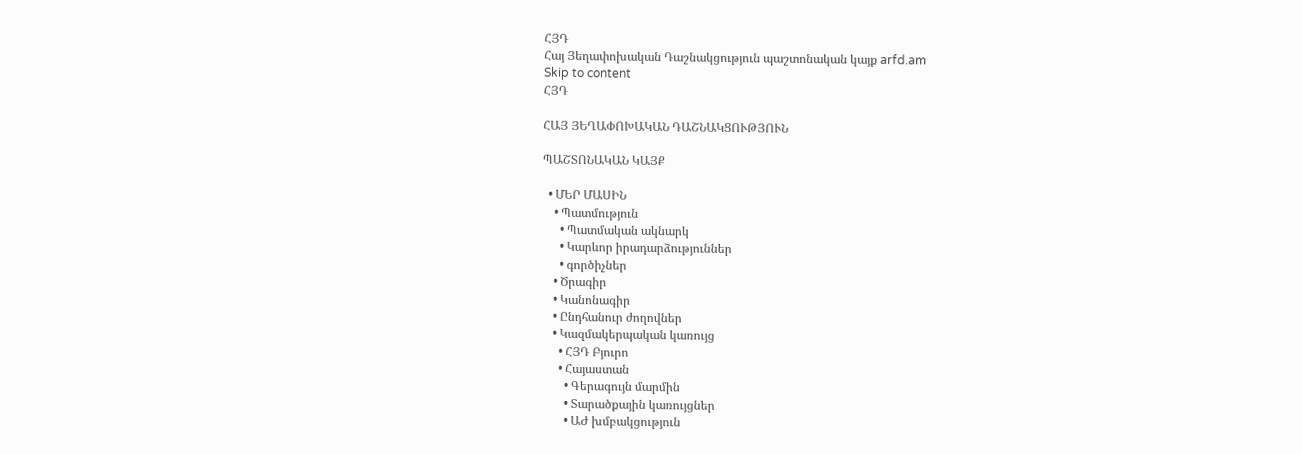ՀՅԴ
Հայ Յեղափոխական Դաշնակցություն պաշտոնական կայք arfd.am
Skip to content
ՀՅԴ

ՀԱՅ ՅԵՂԱՓՈԽԱԿԱՆ ԴԱՇՆԱԿՑՈՒԹՅՈՒՆ

ՊԱՇՏՈՆԱԿԱՆ ԿԱՅՔ

  • ՄԵՐ ՄԱՍԻՆ
    • Պատմություն
      • Պատմական ակնարկ
      • Կարևոր իրադարձություններ
      • գործիչներ
    • Ծրագիր
    • Կանոնագիր
    • Ընդհանուր ժողովներ
    • Կազմակերպական կառույց
      • ՀՅԴ Բյուրո
      • Հայաստան
        • Գերագույն մարմին
        • Տարածքային կառույցներ
        • ԱԺ խմբակցություն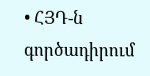• ՀՅԴ-ն գործադիրում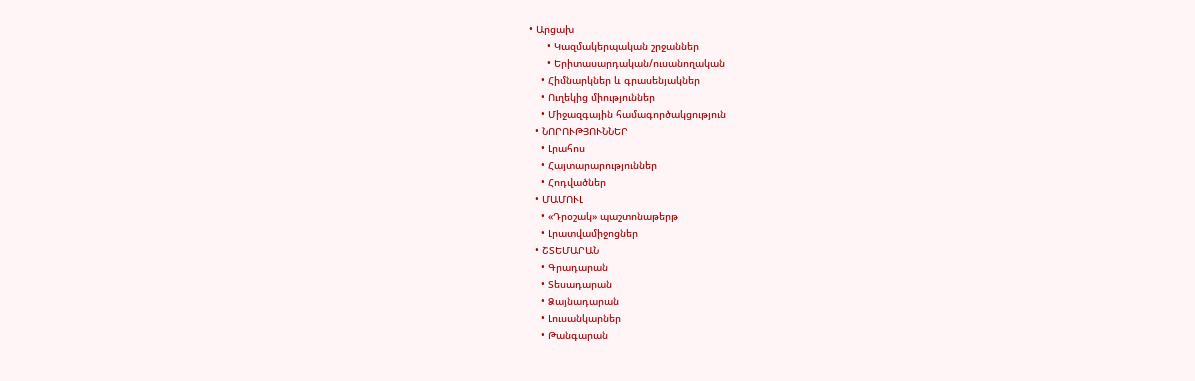• Արցախ
      • Կազմակերպական շրջաններ
      • Երիտասարդական/ուսանողական
    • Հիմնարկներ և գրասենյակներ
    • Ուղեկից միություններ
    • Միջազգային համագործակցություն
  • ՆՈՐՈՒԹՅՈՒՆՆԵՐ
    • Լրահոս
    • Հայտարարություններ
    • Հոդվածներ
  • ՄԱՄՈՒԼ
    • «Դրօշակ» պաշտոնաթերթ
    • Լրատվամիջոցներ
  • ՇՏԵՄԱՐԱՆ
    • Գրադարան
    • Տեսադարան
    • Ձայնադարան
    • Լուսանկարներ
    • Թանգարան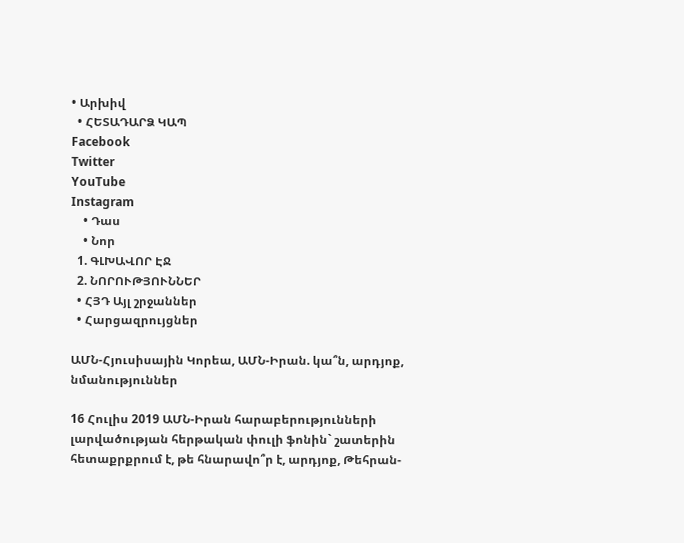• Արխիվ
  • ՀԵՏԱԴԱՐՁ ԿԱՊ
Facebook
Twitter
YouTube
Instagram
    • Դաս
    • Նոր
  1. ԳԼԽԱՎՈՐ ԷՋ
  2. ՆՈՐՈՒԹՅՈՒՆՆԵՐ
  • ՀՅԴ Այլ շրջաններ
  • Հարցազրույցներ

ԱՄՆ-Հյուսիսային Կորեա, ԱՄՆ-Իրան. կա՞ն, արդյոք, նմանություններ

16 Հուլիս 2019 ԱՄՆ-Իրան հարաբերությունների լարվածության հերթական փուլի ֆոնին` շատերին հետաքրքրում է, թե հնարավո՞ր է, արդյոք, Թեհրան-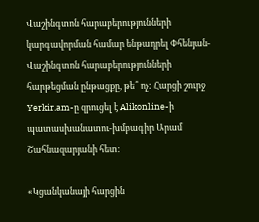Վաշինգտոն հարաբերությունների կարգավորման համար ենթադրել Փհենյան-Վաշինգտոն հարաբերությունների հարթեցման ընթացքը, թե՞ ոչ: Հարցի շուրջ Yerkir.am-ը զրուցել է Alikonline-ի պատասխանատու-խմբագիր Արամ Շահնազարյանի հետ:

«Կցանկանայի հարցին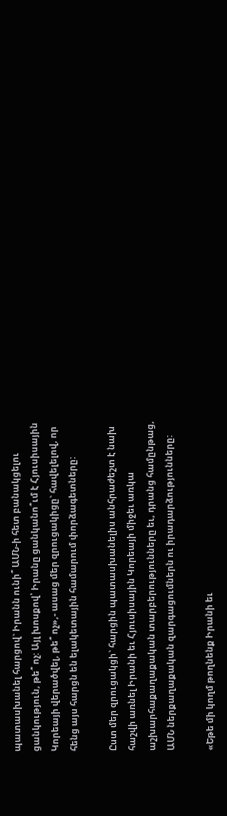պատասխանել հարցով` Իրանն ունի՞ ԱՄՆ-ի հետ բանակցելու ցանկություն, թե՞ ոչ: Այլ խոսքով՝ Իրանը ցանկանո՞ւմ է Հյուսիսային Կորեայի վերածվել, թե՞ ոչ»,- ասաց մեր զրուցակիցը` հավելելով, որ հենց այս հարցն են ելակետային համարում փորձագետները:

Ըստ մեր զրուցակցի` հարցին պատասխանելիս անհրաժեշտ է նախ հաշվի առնել Իրանի եւ Հյուսիսային Կորեայի միջեւ առկա աշխարհաքաղաքական տարբերությունները եւ, դրանց համընթաց, ԱՄՆ ներքաղաքական զարգացումներն ու իրադարձությունները:

«Եթե մի կողմ թողնենք Իրանի եւ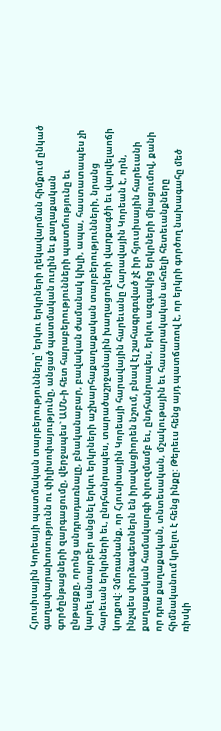Հյուսիսային Կորեայի պատմական տարբերությունները՝ երկու երկրների ղեկավարման հիմքում ընկած գաղափարախոսությունն ու փիլիսոփայությունը, անցած պատմական ուղին եւ քաղաքական գործընթացների զարգացումը, վերջապես` ԱՄՆ-ի հետ հարաբերությունների պատմությունը եւ ընթացքը, որոնց անդրադառնալը, բնականաբար, բավական ժամանակ կխլի, ապա, հաստատապես չի կարել անտարբեր անցնել երկու երկրների աշխարհաքաղաքական տարբերությունների, նրանց հարեւան երկրների եւ, ընդհանրապես, տարածաշրջանային խաղացողների վարքագծի եւ վարվելաոճի կողքով: Չմոռանանք, որ Հյուսիսային Կորեայի հարավային հարեւանը Հարավային Կորեան է, որն, ինչպես փորձագետներն են իրավացիորեն նշում, բնավ էլ շահագրգռված չէ իր հյուսիսային հարեւանի քաղաքական համակարգի փլուզմամբ եւ, ընդհանրապես, երկու ազգակից երկրների միացումով, քանի որ դրա քաղաքական, տնտեսական, մշակութային եւ հասարակական ահռելի հետեւանքները հիմնականում կրելու է հենց ինքը: Թերեւս հենց այդ պատճառով է, որ երկրի գործող նախագահը մեծ ռիսկի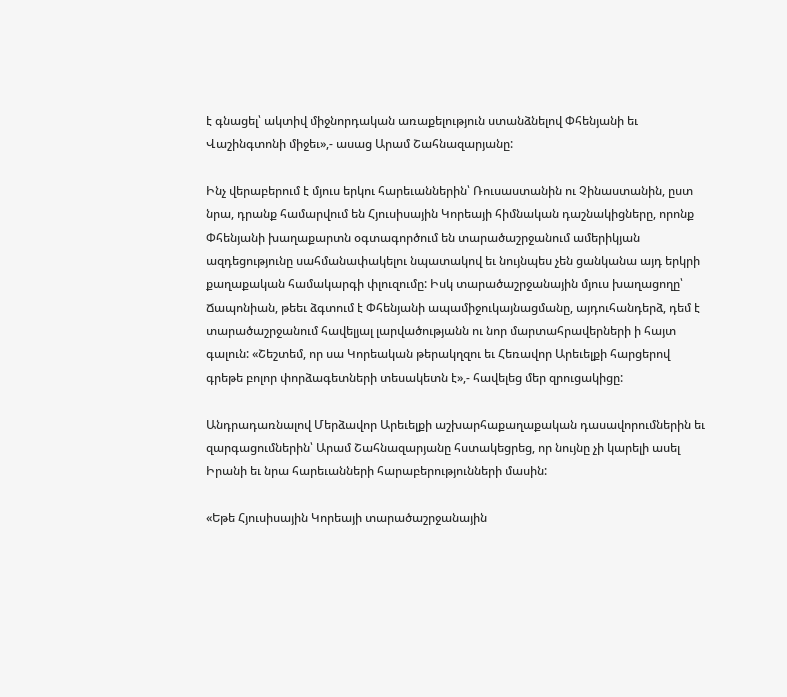է գնացել՝ ակտիվ միջնորդական առաքելություն ստանձնելով Փհենյանի եւ Վաշինգտոնի միջեւ»,- ասաց Արամ Շահնազարյանը:

Ինչ վերաբերում է մյուս երկու հարեւաններին՝ Ռուսաստանին ու Չինաստանին, ըստ նրա, դրանք համարվում են Հյուսիսային Կորեայի հիմնական դաշնակիցները, որոնք Փհենյանի խաղաքարտն օգտագործում են տարածաշրջանում ամերիկյան ազդեցությունը սահմանափակելու նպատակով եւ նույնպես չեն ցանկանա այդ երկրի քաղաքական համակարգի փլուզումը: Իսկ տարածաշրջանային մյուս խաղացողը՝ Ճապոնիան, թեեւ ձգտում է Փհենյանի ապամիջուկայնացմանը, այդուհանդերձ, դեմ է տարածաշրջանում հավելյալ լարվածությանն ու նոր մարտահրավերների ի հայտ գալուն: «Շեշտեմ, որ սա Կորեական թերակղզու եւ Հեռավոր Արեւելքի հարցերով գրեթե բոլոր փորձագետների տեսակետն է»,- հավելեց մեր զրուցակիցը:

Անդրադառնալով Մերձավոր Արեւելքի աշխարհաքաղաքական դասավորումներին եւ զարգացումներին՝ Արամ Շահնազարյանը հստակեցրեց, որ նույնը չի կարելի ասել Իրանի եւ նրա հարեւանների հարաբերությունների մասին:

«Եթե Հյուսիսային Կորեայի տարածաշրջանային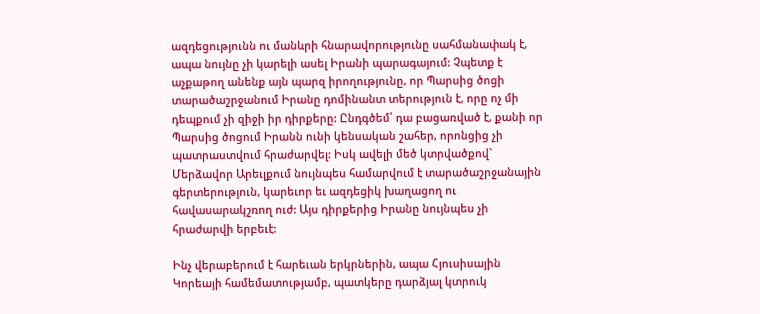ազդեցությունն ու մանևրի հնարավորությունը սահմանափակ է, ապա նույնը չի կարելի ասել Իրանի պարագայում: Չպետք է աչքաթող անենք այն պարզ իրողությունը, որ Պարսից ծոցի տարածաշրջանում Իրանը դոմինանտ տերություն է, որը ոչ մի դեպքում չի զիջի իր դիրքերը: Ընդգծեմ՝ դա բացառված է, քանի որ Պարսից ծոցում Իրանն ունի կենսական շահեր, որոնցից չի պատրաստվում հրաժարվել: Իսկ ավելի մեծ կտրվածքով` Մերձավոր Արեւլքում նույնպես համարվում է տարածաշրջանային գերտերություն, կարեւոր եւ ազդեցիկ խաղացող ու հավասարակշռող ուժ: Այս դիրքերից Իրանը նույնպես չի հրաժարվի երբեւէ:

Ինչ վերաբերում է հարեւան երկրներին, ապա Հյուսիսային Կորեայի համեմատությամբ, պատկերը դարձյալ կտրուկ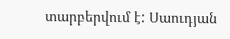տարբերվում է: Սաուդյան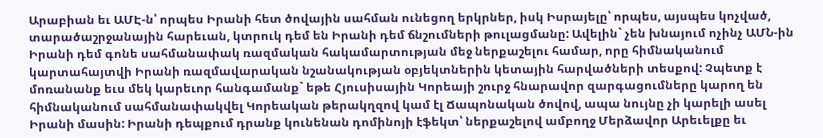Արաբիան եւ ԱՄԷ-ն՝ որպես Իրանի հետ ծովային սահման ունեցող երկրներ, իսկ Իսրայելը՝ որպես, այսպես կոչված, տարածաշրջանային հարեւան, կտրուկ դեմ են Իրանի դեմ ճնշումների թուլացմանը: Ավելին` չեն խնայում ոչինչ ԱՄՆ-ին Իրանի դեմ գոնե սահմանափակ ռազմական հակամարտության մեջ ներքաշելու համար, որը հիմնականում կարտահայտվի Իրանի ռազմավարական նշանակության օբյեկտներին կետային հարվածների տեսքով: Չպետք է մոռանանք եւս մեկ կարեւոր հանգամանք` եթե Հյուսիսային Կորեայի շուրջ հնարավոր զարգացումները կարող են հիմնականում սահմանափակվել Կորեական թերակղզով կամ էլ Ճապոնական ծովով, ապա նույնը չի կարելի ասել Իրանի մասին: Իրանի դեպքում դրանք կունենան դոմինոյի էֆեկտ՝ ներքաշելով ամբողջ Մերձավոր Արեւելքը եւ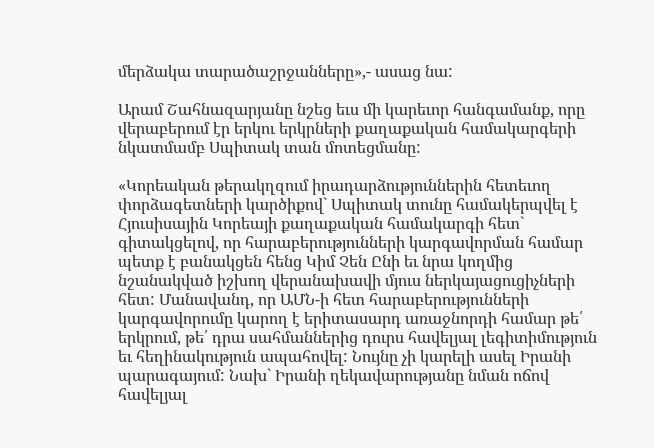մերձակա տարածաշրջանները»,- ասաց նա:

Արամ Շահնազարյանը նշեց եւս մի կարեւոր հանգամանք, որը վերաբերում էր երկու երկրների քաղաքական համակարգերի նկատմամբ Սպիտակ տան մոտեցմանը:

«Կորեական թերակղզում իրադարձություններին հետեւող փորձագետների կարծիքով` Սպիտակ տունը համակերպվել է Հյուսիսային Կորեայի քաղաքական համակարգի հետ` գիտակցելով, որ հարաբերությունների կարգավորման համար պետք է բանակցեն հենց Կիմ Չեն Ընի եւ նրա կողմից նշանակված իշխող վերանախավի մյուս ներկայացուցիչների հետ: Մանավանդ, որ ԱՄՆ-ի հետ հարաբերությունների կարգավորումը կարող է երիտասարդ առաջնորդի համար թե՛ երկրում, թե՛ դրա սահմաններից դուրս հավելյալ լեգիտիմություն եւ հեղինակություն ապահովել: Նույնը չի կարելի ասել Իրանի պարագայում: Նախ` Իրանի ղեկավարությանը նման ոճով հավելյալ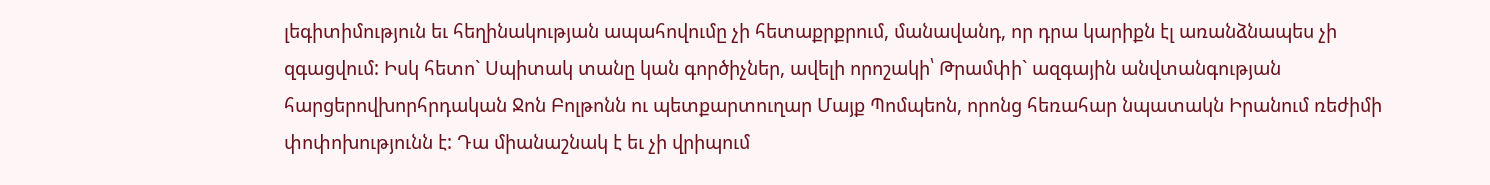լեգիտիմություն եւ հեղինակության ապահովումը չի հետաքրքրում, մանավանդ, որ դրա կարիքն էլ առանձնապես չի զգացվում: Իսկ հետո` Սպիտակ տանը կան գործիչներ, ավելի որոշակի՝ Թրամփի` ազգային անվտանգության հարցերովխորհրդական Ջոն Բոլթոնն ու պետքարտուղար Մայք Պոմպեոն, որոնց հեռահար նպատակն Իրանում ռեժիմի փոփոխությունն է: Դա միանաշնակ է եւ չի վրիպում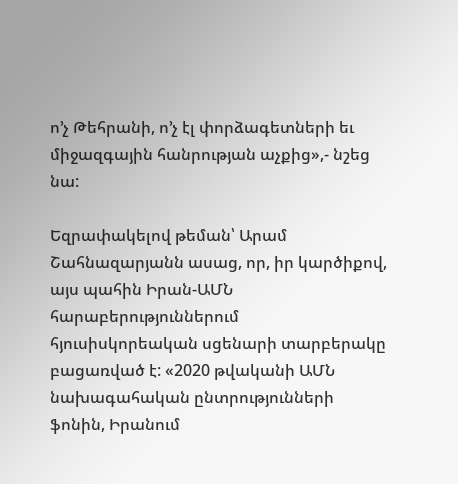ո’չ Թեհրանի, ո’չ էլ փորձագետների եւ միջազգային հանրության աչքից»,- նշեց նա:

Եզրափակելով թեման՝ Արամ Շահնազարյանն ասաց, որ, իր կարծիքով, այս պահին Իրան-ԱՄՆ հարաբերություններում հյուսիսկորեական սցենարի տարբերակը բացառված է: «2020 թվականի ԱՄՆ նախագահական ընտրությունների ֆոնին, Իրանում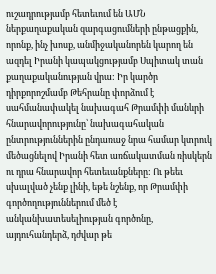ուշադրությամբ հետեւում են ԱՄՆ ներքաղաքական զարգացումների ընթացքին, որոնք, ինչ խոսք, անմիջականորեն կարող են ազդել Իրանի կապակցությամբ Սպիտակ տան քաղաքականության վրա: Իր կարծր դիրքորոշմամբ Թեհրանը փորձում է սահմանափակել նախագահ Թրամփի մանևրի հնարավորությունը՝ նախագահական ընտրություններին ընդառաջ նրա համար կտրուկ մեծացնելով Իրանի հետ առճակատման ռիսկերն ու դրա հնարավոր հետեւանքները: Ու թեեւ սխալված չենք լինի, եթե նշենք, որ Թրամփի գործողություններում մեծ է անկանխատեսելիության գործոնը, այդուհանդերձ, դժվար թե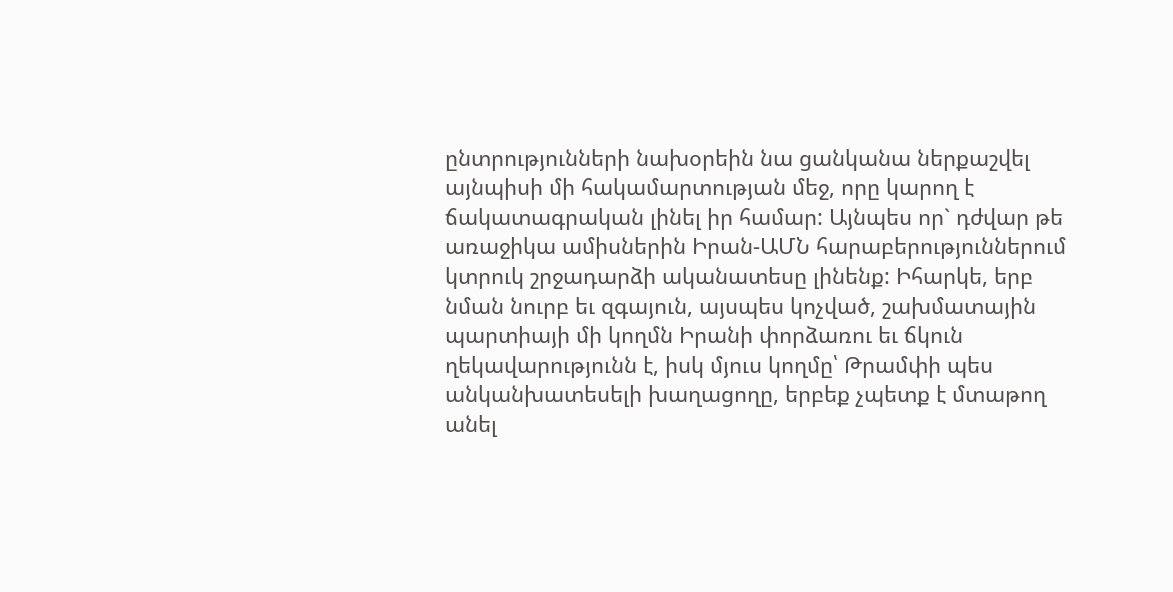ընտրությունների նախօրեին նա ցանկանա ներքաշվել այնպիսի մի հակամարտության մեջ, որը կարող է ճակատագրական լինել իր համար: Այնպես որ` դժվար թե առաջիկա ամիսներին Իրան-ԱՄՆ հարաբերություններում կտրուկ շրջադարձի ականատեսը լինենք: Իհարկե, երբ նման նուրբ եւ զգայուն, այսպես կոչված, շախմատային պարտիայի մի կողմն Իրանի փորձառու եւ ճկուն ղեկավարությունն է, իսկ մյուս կողմը՝ Թրամփի պես անկանխատեսելի խաղացողը, երբեք չպետք է մտաթող անել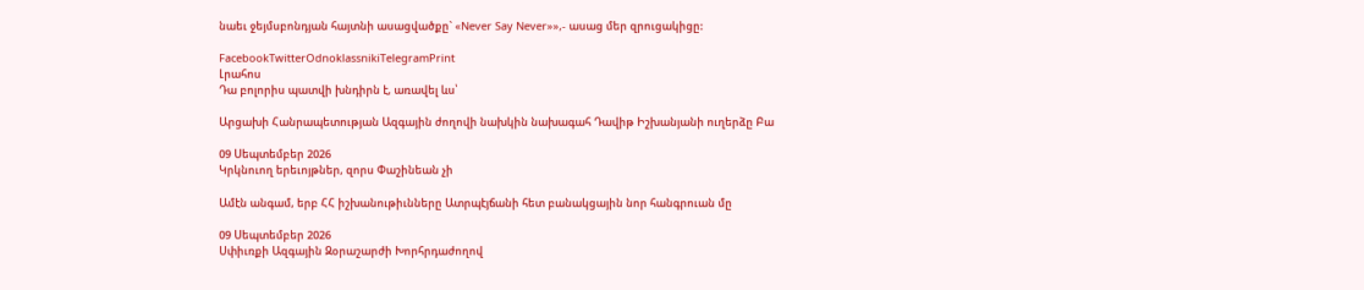նաեւ ջեյմսբոնդյան հայտնի ասացվածքը` «Never Say Never»»,- ասաց մեր զրուցակիցը:

FacebookTwitterOdnoklassnikiTelegramPrint
Լրահոս
Դա բոլորիս պատվի խնդիրն է, առավել ևս՝

Արցախի Հանրապետության Ազգային ժողովի նախկին նախագահ Դավիթ Իշխանյանի ուղերձը Բա

09 Սեպտեմբեր 2026
Կրկնուող երեւոյթներ, զորս Փաշինեան չի

Ամէն անգամ, երբ ՀՀ իշխանութիւնները Ատրպէյճանի հետ բանակցային նոր հանգրուան մը

09 Սեպտեմբեր 2026
Սփիւռքի Ազգային Զօրաշարժի Խորհրդաժողով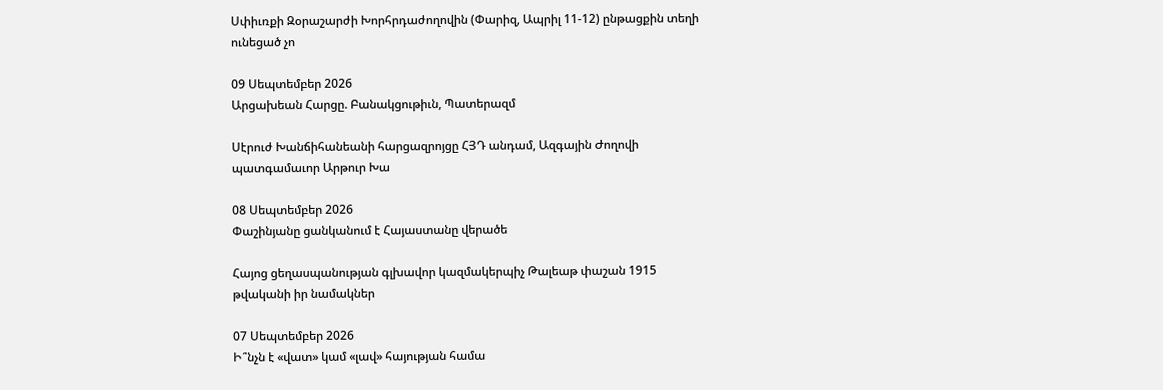Սփիւռքի Զօրաշարժի Խորհրդաժողովին (Փարիզ, Ապրիլ 11-12) ընթացքին տեղի ունեցած չո

09 Սեպտեմբեր 2026
Արցախեան Հարցը. Բանակցութիւն, Պատերազմ

Սէրուժ Խանճիհանեանի հարցազրոյցը ՀՅԴ անդամ, Ազգային Ժողովի պատգամաւոր Արթուր Խա

08 Սեպտեմբեր 2026
Փաշինյանը ցանկանում է Հայաստանը վերածե

Հայոց ցեղասպանության գլխավոր կազմակերպիչ Թալեաթ փաշան 1915 թվականի իր նամակներ

07 Սեպտեմբեր 2026
Ի՞նչն է «վատ» կամ «լավ» հայության համա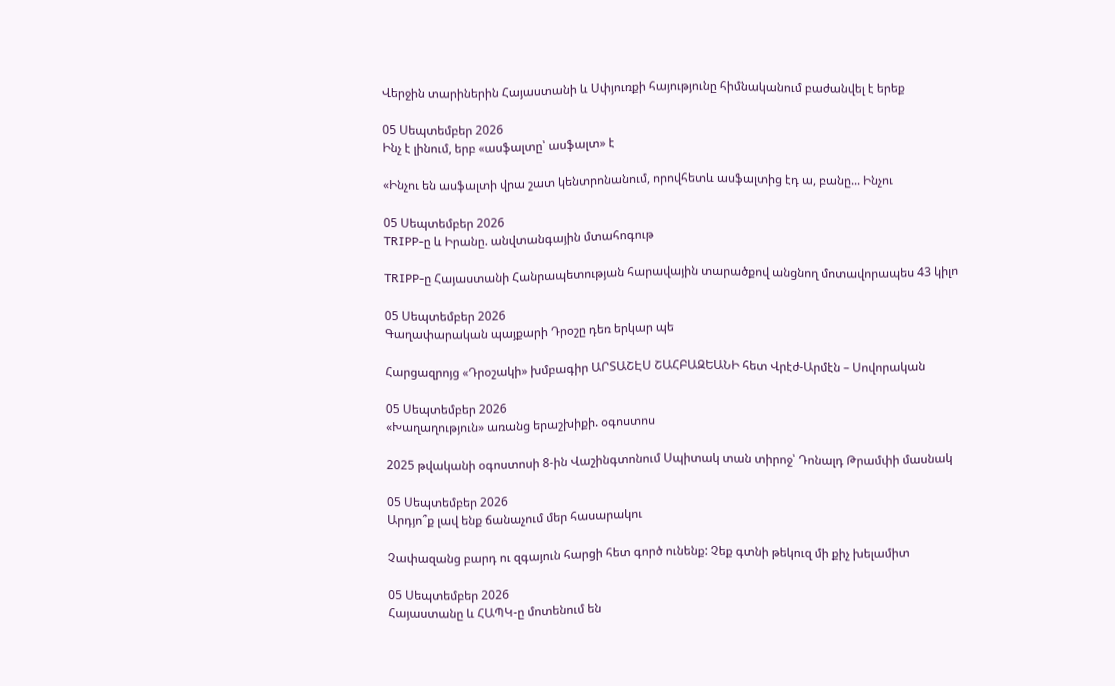Վերջին տարիներին Հայաստանի և Սփյուռքի հայությունը հիմնականում բաժանվել է երեք

05 Սեպտեմբեր 2026
Ինչ է լինում, երբ «ասֆալտը՝ ասֆալտ» է

«Ինչու են ասֆալտի վրա շատ կենտրոնանում, որովհետև ասֆալտից էդ ա, բանը... Ինչու

05 Սեպտեմբեր 2026
TRIPP-ը և Իրանը. անվտանգային մտահոգութ

TRIPP-ը Հայաստանի Հանրապետության հարավային տարածքով անցնող մոտավորապես 43 կիլո

05 Սեպտեմբեր 2026
Գաղափարական պայքարի Դրօշը դեռ երկար պե

Հարցազրոյց «Դրօշակի» խմբագիր ԱՐՏԱՇԷՍ ՇԱՀԲԱԶԵԱՆԻ հետ Վրէժ-Արմէն – Սովորական

05 Սեպտեմբեր 2026
«Խաղաղություն» առանց երաշխիքի. օգոստոս

2025 թվականի օգոստոսի 8-ին Վաշինգտոնում Սպիտակ տան տիրոջ՝ Դոնալդ Թրամփի մասնակ

05 Սեպտեմբեր 2026
Արդյո՞ք լավ ենք ճանաչում մեր հասարակու

Չափազանց բարդ ու զգայուն հարցի հետ գործ ունենք: Չեք գտնի թեկուզ մի քիչ խելամիտ

05 Սեպտեմբեր 2026
Հայաստանը և ՀԱՊԿ-ը մոտենում են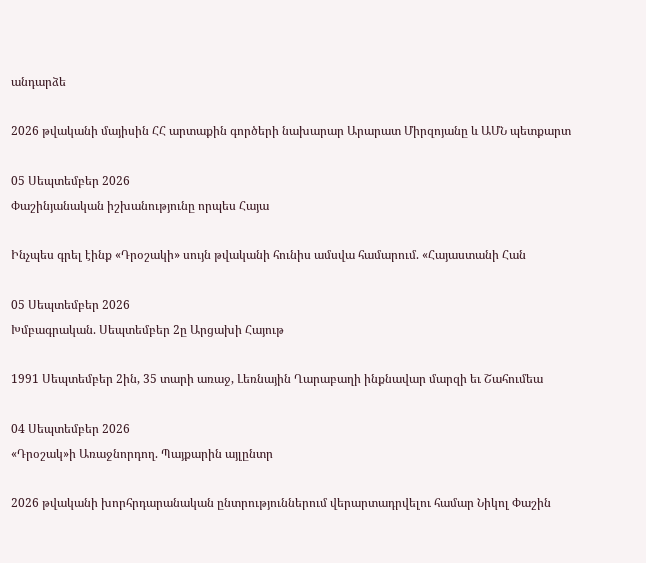անդարձե

2026 թվականի մայիսին ՀՀ արտաքին գործերի նախարար Արարատ Միրզոյանը և ԱՄՆ պետքարտ

05 Սեպտեմբեր 2026
Փաշինյանական իշխանությունը որպես Հայա

Ինչպես գրել էինք «Դրօշակի» սույն թվականի հունիս ամսվա համարում. «Հայաստանի Հան

05 Սեպտեմբեր 2026
Խմբագրական. Սեպտեմբեր 2ը Արցախի Հայութ

1991 Սեպտեմբեր 2ին, 35 տարի առաջ, Լեռնային Ղարաբաղի ինքնավար մարզի եւ Շահումեա

04 Սեպտեմբեր 2026
«Դրօշակ»ի Առաջնորդող. Պայքարին այլընտր

2026 թվականի խորհրդարանական ընտրություններում վերարտադրվելու համար Նիկոլ Փաշին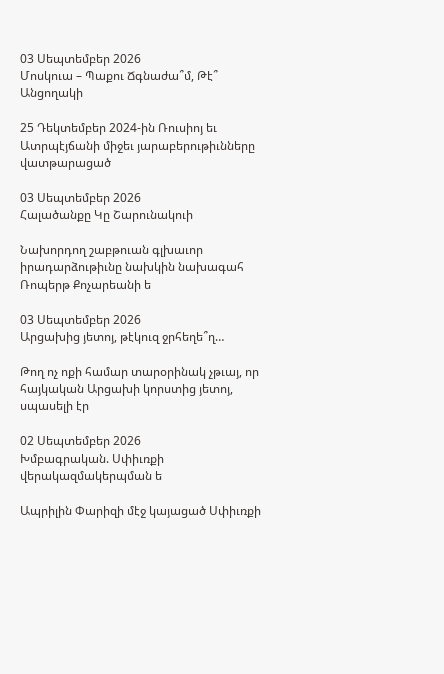03 Սեպտեմբեր 2026
Մոսկուա – Պաքու Ճգնաժա՞մ, Թէ՞ Անցողակի

25 Դեկտեմբեր 2024-ին Ռուսիոյ եւ Ատրպէյճանի միջեւ յարաբերութիւնները վատթարացած

03 Սեպտեմբեր 2026
Հալածանքը Կը Շարունակուի

Նախորդող շաբթուան գլխաւոր իրադարձութիւնը նախկին նախագահ Ռոպերթ Քոչարեանի ե

03 Սեպտեմբեր 2026
Արցախից յետոյ, թէկուզ ջրհեղե՞ղ…

Թող ոչ ոքի համար տարօրինակ չթւայ, որ հայկական Արցախի կորստից յետոյ, սպասելի էր

02 Սեպտեմբեր 2026
Խմբագրական. Սփիւռքի վերակազմակերպման ե

Ապրիլին Փարիզի մէջ կայացած Սփիւռքի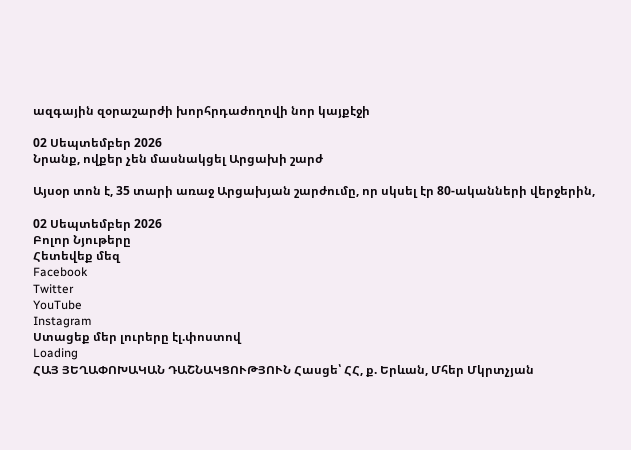ազգային զօրաշարժի խորհրդաժողովի նոր կայքէջի

02 Սեպտեմբեր 2026
Նրանք, ովքեր չեն մասնակցել Արցախի շարժ

Այսօր տոն է, 35 տարի առաջ Արցախյան շարժումը, որ սկսել էր 80-ականների վերջերին,

02 Սեպտեմբեր 2026
Բոլոր Նյութերը
Հետեվեք մեզ
Facebook
Twitter
YouTube
Instagram
Ստացեք մեր լուրերը էլ.փոստով
Loading
ՀԱՅ ՅԵՂԱՓՈԽԱԿԱՆ ԴԱՇՆԱԿՑՈՒԹՅՈՒՆ Հասցե՝ ՀՀ, ք. Երևան, Մհեր Մկրտչյան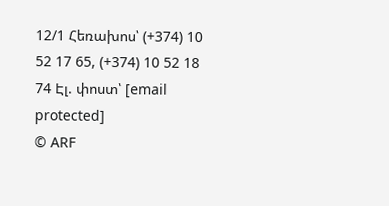12/1 Հեռախոս՝ (+374) 10 52 17 65, (+374) 10 52 18 74 Էլ. փոստ՝ [email protected]
© ARF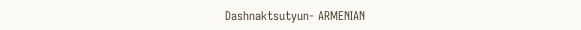Dashnaktsutyun- ARMENIAN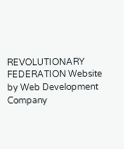REVOLUTIONARY FEDERATION Website by Web Development Company